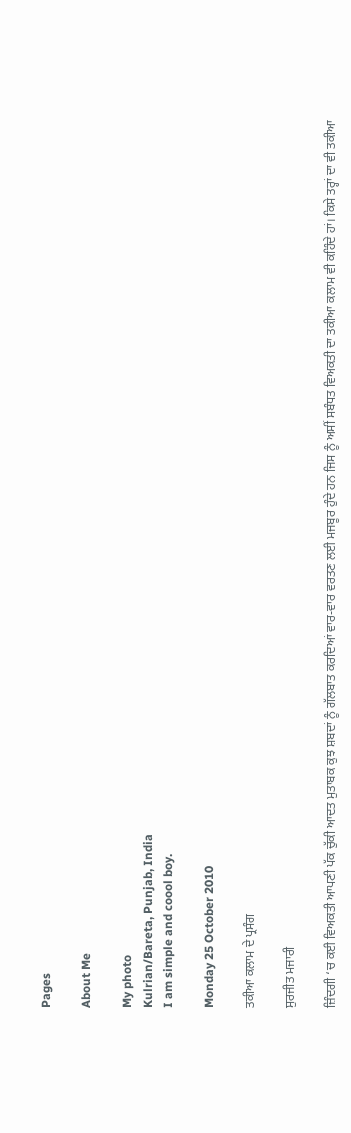Pages

About Me

My photo
Kulrian/Bareta, Punjab, India
I am simple and coool boy.

Monday 25 October 2010

ਤਕੀਆ ਕਲਾਮ ਦੇ ਪ੍ਰਸੰਗ

ਸੁਰਜੀਤ ਮਜਾਰੀ

ਜ਼ਿੰਦਗੀ ‘ਚ ਕਈ ਵਿਅਕਤੀ ਆਪਣੀ ਪੱਕ ਚੁੱਕੀ ਆਦਤ ਮੁਤਾਬਕ ਕੁਝ ਸ਼ਬਦਾਂ ਨੂੰ ਗੱਲਬਾਤ ਕਰਦਿਆਂ ਵਾਰ-ਵਾਰ ਵਰਤਣ ਲਈ ਮਜਬੂਰ ਹੁੰਦੇ ਹਨ ਜਿਸ ਨੂੰ ਅਸੀਂ ਸਬੰਧਤ ਵਿਅਕਤੀ ਦਾ ਤਕੀਆ ਕਲਾਮ ਵੀ ਕਹਿੰਦੇ ਹਾਂ। ਕਿਸੇ ਤਰ੍ਹਾਂ ਦਾ ਵੀ ਤਕੀਆ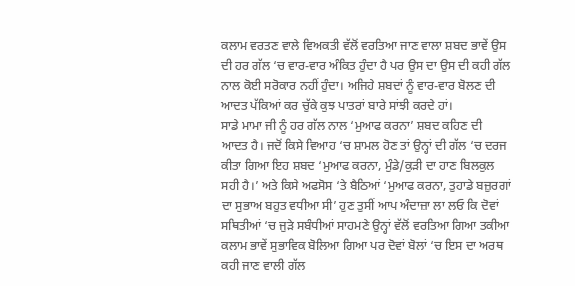ਕਲਾਮ ਵਰਤਣ ਵਾਲੇ ਵਿਅਕਤੀ ਵੱਲੋਂ ਵਰਤਿਆ ਜਾਣ ਵਾਲਾ ਸ਼ਬਦ ਭਾਵੇਂ ਉਸ ਦੀ ਹਰ ਗੱਲ ‘ਚ ਵਾਰ-ਵਾਰ ਅੰਕਿਤ ਹੁੰਦਾ ਹੈ ਪਰ ਉਸ ਦਾ ਉਸ ਦੀ ਕਹੀ ਗੱਲ ਨਾਲ ਕੋਈ ਸਰੋਕਾਰ ਨਹੀਂ ਹੁੰਦਾ। ਅਜਿਹੇ ਸ਼ਬਦਾਂ ਨੂੰ ਵਾਰ-ਵਾਰ ਬੋਲਣ ਦੀ ਆਦਤ ਪੱਕਿਆਂ ਕਰ ਚੁੱਕੇ ਕੁਝ ਪਾਤਰਾਂ ਬਾਰੇ ਸਾਂਝੀ ਕਰਦੇ ਹਾਂ।
ਸਾਡੇ ਮਾਮਾ ਜੀ ਨੂੰ ਹਰ ਗੱਲ ਨਾਲ ‘ਮੁਆਫ ਕਰਨਾ’ ਸ਼ਬਦ ਕਹਿਣ ਦੀ ਆਦਤ ਹੈ। ਜਦੋਂ ਕਿਸੇ ਵਿਆਹ ‘ਚ ਸ਼ਾਮਲ ਹੋਣ ਤਾਂ ਉਨ੍ਹਾਂ ਦੀ ਗੱਲ ‘ਚ ਦਰਜ ਕੀਤਾ ਗਿਆ ਇਹ ਸ਼ਬਦ ‘ਮੁਆਫ ਕਰਨਾ, ਮੁੰਡੇ/ਕੁੜੀ ਦਾ ਹਾਣ ਬਿਲਕੁਲ ਸਹੀ ਹੈ।’ ਅਤੇ ਕਿਸੇ ਅਫਸੋਸ ‘ਤੇ ਬੈਠਿਆਂ ‘ਮੁਆਫ ਕਰਨਾ, ਤੁਹਾਡੇ ਬਜ਼ੁਰਗਾਂ ਦਾ ਸੁਭਾਅ ਬਹੁਤ ਵਧੀਆ ਸੀ’ ਹੁਣ ਤੁਸੀਂ ਆਪ ਅੰਦਾਜ਼ਾ ਲਾ ਲਓ ਕਿ ਦੋਵਾਂ ਸਥਿਤੀਆਂ ‘ਚ ਜੁੜੇ ਸਬੰਧੀਆਂ ਸਾਹਮਣੇ ਉਨ੍ਹਾਂ ਵੱਲੋਂ ਵਰਤਿਆ ਗਿਆ ਤਕੀਆ ਕਲਾਮ ਭਾਵੇਂ ਸੁਭਾਵਿਕ ਬੋਲਿਆ ਗਿਆ ਪਰ ਦੋਵਾਂ ਬੋਲਾਂ ‘ਚ ਇਸ ਦਾ ਅਰਥ ਕਹੀ ਜਾਣ ਵਾਲੀ ਗੱਲ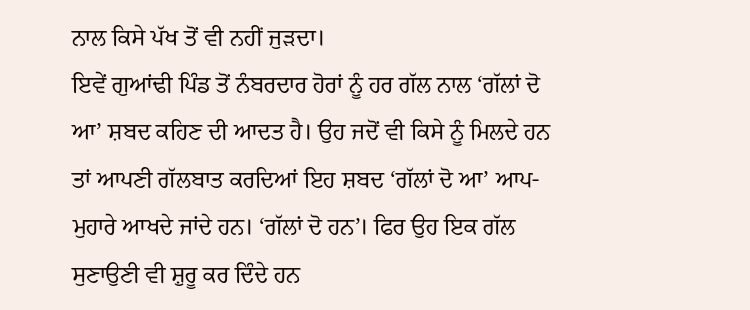ਨਾਲ ਕਿਸੇ ਪੱਖ ਤੋਂ ਵੀ ਨਹੀਂ ਜੁੜਦਾ।
ਇਵੇਂ ਗੁਆਂਢੀ ਪਿੰਡ ਤੋਂ ਨੰਬਰਦਾਰ ਹੋਰਾਂ ਨੂੰ ਹਰ ਗੱਲ ਨਾਲ ‘ਗੱਲਾਂ ਦੋ ਆ’ ਸ਼ਬਦ ਕਹਿਣ ਦੀ ਆਦਤ ਹੈ। ਉਹ ਜਦੋਂ ਵੀ ਕਿਸੇ ਨੂੰ ਮਿਲਦੇ ਹਨ ਤਾਂ ਆਪਣੀ ਗੱਲਬਾਤ ਕਰਦਿਆਂ ਇਹ ਸ਼ਬਦ ‘ਗੱਲਾਂ ਦੋ ਆ’ ਆਪ-ਮੁਹਾਰੇ ਆਖਦੇ ਜਾਂਦੇ ਹਨ। ‘ਗੱਲਾਂ ਦੋ ਹਨ’। ਫਿਰ ਉਹ ਇਕ ਗੱਲ ਸੁਣਾਉਣੀ ਵੀ ਸ਼ੁਰੂ ਕਰ ਦਿੰਦੇ ਹਨ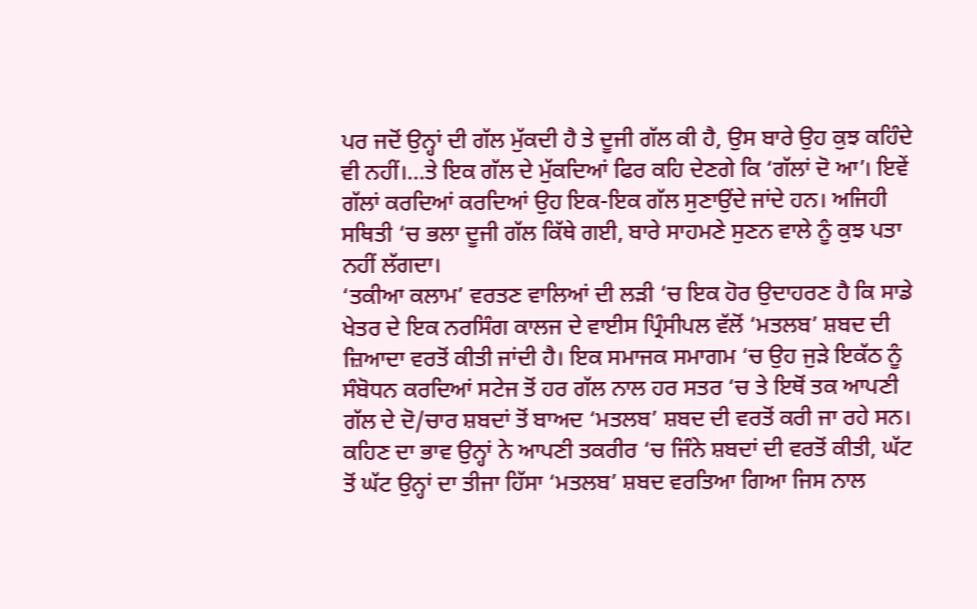ਪਰ ਜਦੋਂ ਉਨ੍ਹਾਂ ਦੀ ਗੱਲ ਮੁੱਕਦੀ ਹੈ ਤੇ ਦੂਜੀ ਗੱਲ ਕੀ ਹੈ, ਉਸ ਬਾਰੇ ਉਹ ਕੁਝ ਕਹਿੰਦੇ ਵੀ ਨਹੀਂ।…ਤੇ ਇਕ ਗੱਲ ਦੇ ਮੁੱਕਦਿਆਂ ਫਿਰ ਕਹਿ ਦੇਣਗੇ ਕਿ ‘ਗੱਲਾਂ ਦੋ ਆ’। ਇਵੇਂ ਗੱਲਾਂ ਕਰਦਿਆਂ ਕਰਦਿਆਂ ਉਹ ਇਕ-ਇਕ ਗੱਲ ਸੁਣਾਉਂਦੇ ਜਾਂਦੇ ਹਨ। ਅਜਿਹੀ ਸਥਿਤੀ ‘ਚ ਭਲਾ ਦੂਜੀ ਗੱਲ ਕਿੱਥੇ ਗਈ, ਬਾਰੇ ਸਾਹਮਣੇ ਸੁਣਨ ਵਾਲੇ ਨੂੰ ਕੁਝ ਪਤਾ ਨਹੀਂ ਲੱਗਦਾ।
‘ਤਕੀਆ ਕਲਾਮ’ ਵਰਤਣ ਵਾਲਿਆਂ ਦੀ ਲੜੀ ‘ਚ ਇਕ ਹੋਰ ਉਦਾਹਰਣ ਹੈ ਕਿ ਸਾਡੇ ਖੇਤਰ ਦੇ ਇਕ ਨਰਸਿੰਗ ਕਾਲਜ ਦੇ ਵਾਈਸ ਪ੍ਰਿੰਸੀਪਲ ਵੱਲੋਂ ‘ਮਤਲਬ’ ਸ਼ਬਦ ਦੀ ਜ਼ਿਆਦਾ ਵਰਤੋਂ ਕੀਤੀ ਜਾਂਦੀ ਹੈ। ਇਕ ਸਮਾਜਕ ਸਮਾਗਮ ‘ਚ ਉਹ ਜੁੜੇ ਇਕੱਠ ਨੂੰ ਸੰਬੋਧਨ ਕਰਦਿਆਂ ਸਟੇਜ ਤੋਂ ਹਰ ਗੱਲ ਨਾਲ ਹਰ ਸਤਰ ‘ਚ ਤੇ ਇਥੋਂ ਤਕ ਆਪਣੀ ਗੱਲ ਦੇ ਦੋ/ਚਾਰ ਸ਼ਬਦਾਂ ਤੋਂ ਬਾਅਦ ‘ਮਤਲਬ’ ਸ਼ਬਦ ਦੀ ਵਰਤੋਂ ਕਰੀ ਜਾ ਰਹੇ ਸਨ। ਕਹਿਣ ਦਾ ਭਾਵ ਉਨ੍ਹਾਂ ਨੇ ਆਪਣੀ ਤਕਰੀਰ ‘ਚ ਜਿੰਨੇ ਸ਼ਬਦਾਂ ਦੀ ਵਰਤੋਂ ਕੀਤੀ, ਘੱਟ ਤੋਂ ਘੱਟ ਉਨ੍ਹਾਂ ਦਾ ਤੀਜਾ ਹਿੱਸਾ ‘ਮਤਲਬ’ ਸ਼ਬਦ ਵਰਤਿਆ ਗਿਆ ਜਿਸ ਨਾਲ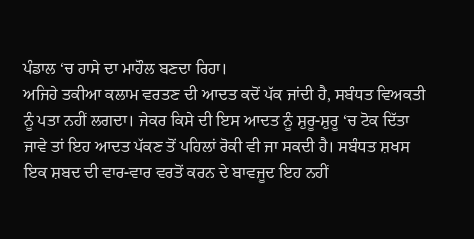ਪੰਡਾਲ ‘ਚ ਹਾਸੇ ਦਾ ਮਾਹੌਲ ਬਣਦਾ ਰਿਹਾ।
ਅਜਿਹੇ ਤਕੀਆ ਕਲਾਮ ਵਰਤਣ ਦੀ ਆਦਤ ਕਦੋਂ ਪੱਕ ਜਾਂਦੀ ਹੈ, ਸਬੰਧਤ ਵਿਅਕਤੀ ਨੂੰ ਪਤਾ ਨਹੀਂ ਲਗਦਾ। ਜੇਕਰ ਕਿਸੇ ਦੀ ਇਸ ਆਦਤ ਨੂੰ ਸ਼ੁਰੂ-ਸ਼ੁਰੂ ‘ਚ ਟੋਕ ਦਿੱਤਾ ਜਾਵੇ ਤਾਂ ਇਹ ਆਦਤ ਪੱਕਣ ਤੋਂ ਪਹਿਲਾਂ ਰੋਕੀ ਵੀ ਜਾ ਸਕਦੀ ਹੈ। ਸਬੰਧਤ ਸ਼ਖਸ ਇਕ ਸ਼ਬਦ ਦੀ ਵਾਰ-ਵਾਰ ਵਰਤੋਂ ਕਰਨ ਦੇ ਬਾਵਜੂਦ ਇਹ ਨਹੀਂ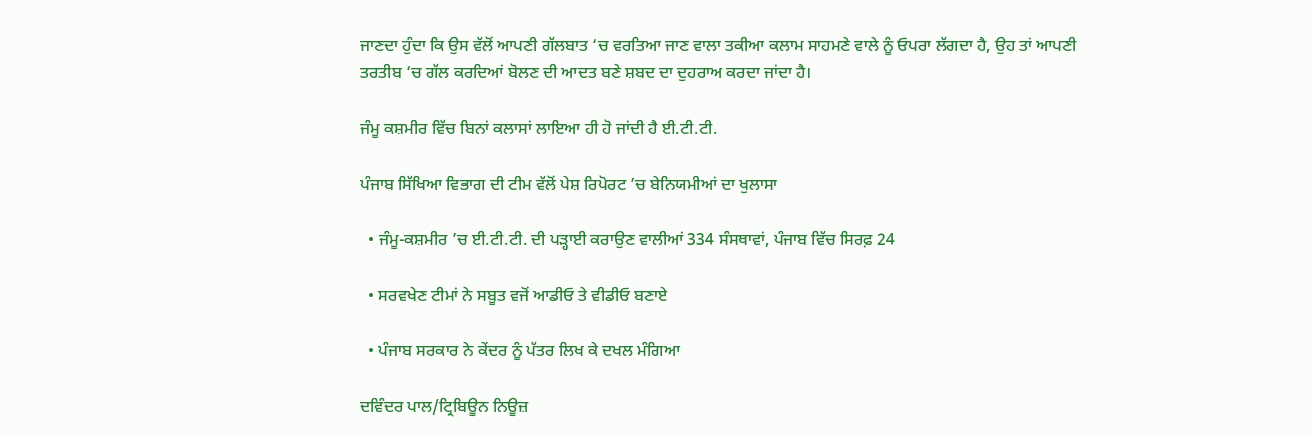ਜਾਣਦਾ ਹੁੰਦਾ ਕਿ ਉਸ ਵੱਲੋਂ ਆਪਣੀ ਗੱਲਬਾਤ ‘ਚ ਵਰਤਿਆ ਜਾਣ ਵਾਲਾ ਤਕੀਆ ਕਲਾਮ ਸਾਹਮਣੇ ਵਾਲੇ ਨੂੰ ਓਪਰਾ ਲੱਗਦਾ ਹੈ, ਉਹ ਤਾਂ ਆਪਣੀ ਤਰਤੀਬ ‘ਚ ਗੱਲ ਕਰਦਿਆਂ ਬੋਲਣ ਦੀ ਆਦਤ ਬਣੇ ਸ਼ਬਦ ਦਾ ਦੁਹਰਾਅ ਕਰਦਾ ਜਾਂਦਾ ਹੈ।

ਜੰਮੂ ਕਸ਼ਮੀਰ ਵਿੱਚ ਬਿਨਾਂ ਕਲਾਸਾਂ ਲਾਇਆ ਹੀ ਹੋ ਜਾਂਦੀ ਹੈ ਈ.ਟੀ.ਟੀ.

ਪੰਜਾਬ ਸਿੱਖਿਆ ਵਿਭਾਗ ਦੀ ਟੀਮ ਵੱਲੋਂ ਪੇਸ਼ ਰਿਪੋਰਟ ’ਚ ਬੇਨਿਯਮੀਆਂ ਦਾ ਖੁਲਾਸਾ

  • ਜੰਮੂ-ਕਸ਼ਮੀਰ ’ਚ ਈ.ਟੀ.ਟੀ. ਦੀ ਪੜ੍ਹਾਈ ਕਰਾਉਣ ਵਾਲੀਆਂ 334 ਸੰਸਥਾਵਾਂ, ਪੰਜਾਬ ਵਿੱਚ ਸਿਰਫ਼ 24

  • ਸਰਵਖੇਣ ਟੀਮਾਂ ਨੇ ਸਬੂਤ ਵਜੋਂ ਆਡੀਓ ਤੇ ਵੀਡੀਓ ਬਣਾਏ

  • ਪੰਜਾਬ ਸਰਕਾਰ ਨੇ ਕੇਂਦਰ ਨੂੰ ਪੱਤਰ ਲਿਖ ਕੇ ਦਖਲ ਮੰਗਿਆ

ਦਵਿੰਦਰ ਪਾਲ/ਟ੍ਰਿਬਿਊਨ ਨਿਊਜ਼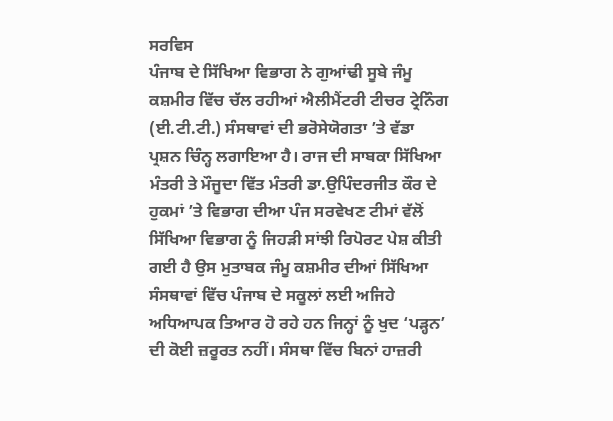ਸਰਵਿਸ
ਪੰਜਾਬ ਦੇ ਸਿੱਖਿਆ ਵਿਭਾਗ ਨੇ ਗੁਆਂਢੀ ਸੂਬੇ ਜੰਮੂ ਕਸ਼ਮੀਰ ਵਿੱਚ ਚੱਲ ਰਹੀਆਂ ਐਲੀਮੈਂਟਰੀ ਟੀਚਰ ਟ੍ਰੇਨਿੰਗ (ਈ.ਟੀ.ਟੀ.) ਸੰਸਥਾਵਾਂ ਦੀ ਭਰੋਸੇਯੋਗਤਾ ’ਤੇ ਵੱਡਾ ਪ੍ਰਸ਼ਨ ਚਿੰਨ੍ਹ ਲਗਾਇਆ ਹੈ। ਰਾਜ ਦੀ ਸਾਬਕਾ ਸਿੱਖਿਆ ਮੰਤਰੀ ਤੇ ਮੌਜੂਦਾ ਵਿੱਤ ਮੰਤਰੀ ਡਾ.ਉਪਿੰਦਰਜੀਤ ਕੌਰ ਦੇ ਹੁਕਮਾਂ ’ਤੇ ਵਿਭਾਗ ਦੀਆ ਪੰਜ ਸਰਵੇਖਣ ਟੀਮਾਂ ਵੱਲੋਂ ਸਿੱਖਿਆ ਵਿਭਾਗ ਨੂੰ ਜਿਹੜੀ ਸਾਂਝੀ ਰਿਪੋਰਟ ਪੇਸ਼ ਕੀਤੀ ਗਈ ਹੈ ਉਸ ਮੁਤਾਬਕ ਜੰਮੂ ਕਸ਼ਮੀਰ ਦੀਆਂ ਸਿੱਖਿਆ ਸੰਸਥਾਵਾਂ ਵਿੱਚ ਪੰਜਾਬ ਦੇ ਸਕੂਲਾਂ ਲਈ ਅਜਿਹੇ ਅਧਿਆਪਕ ਤਿਆਰ ਹੋ ਰਹੇ ਹਨ ਜਿਨ੍ਹਾਂ ਨੂੰ ਖੁਦ ‘ਪੜ੍ਹਨ’ ਦੀ ਕੋਈ ਜ਼ਰੂਰਤ ਨਹੀਂ। ਸੰਸਥਾ ਵਿੱਚ ਬਿਨਾਂ ਹਾਜ਼ਰੀ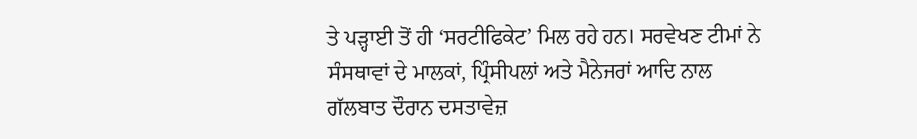ਤੇ ਪੜ੍ਹਾਈ ਤੋਂ ਹੀ ‘ਸਰਟੀਫਿਕੇਟ’ ਮਿਲ ਰਹੇ ਹਨ। ਸਰਵੇਖਣ ਟੀਮਾਂ ਨੇ ਸੰਸਥਾਵਾਂ ਦੇ ਮਾਲਕਾਂ, ਪ੍ਰਿੰਸੀਪਲਾਂ ਅਤੇ ਮੈਨੇਜਰਾਂ ਆਦਿ ਨਾਲ ਗੱਲਬਾਤ ਦੌਰਾਨ ਦਸਤਾਵੇਜ਼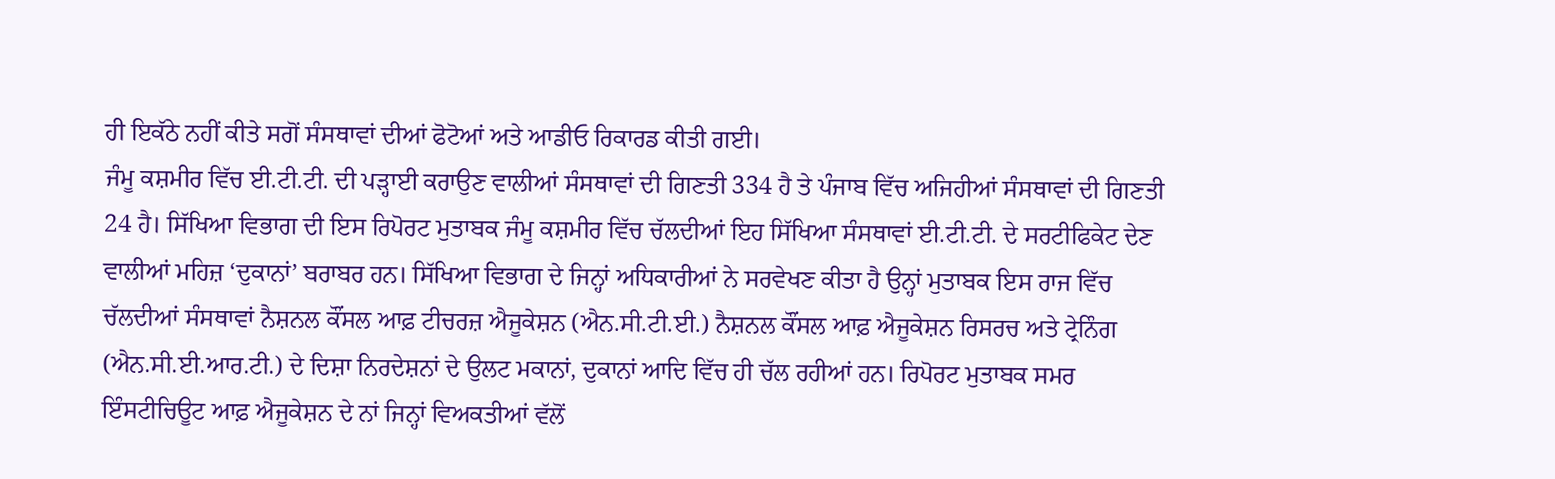ਹੀ ਇਕੱਠੇ ਨਹੀਂ ਕੀਤੇ ਸਗੋਂ ਸੰਸਥਾਵਾਂ ਦੀਆਂ ਫੋਟੋਆਂ ਅਤੇ ਆਡੀਓ ਰਿਕਾਰਡ ਕੀਤੀ ਗਈ।
ਜੰਮੂ ਕਸ਼ਮੀਰ ਵਿੱਚ ਈ.ਟੀ.ਟੀ. ਦੀ ਪੜ੍ਹਾਈ ਕਰਾਉਣ ਵਾਲੀਆਂ ਸੰਸਥਾਵਾਂ ਦੀ ਗਿਣਤੀ 334 ਹੈ ਤੇ ਪੰਜਾਬ ਵਿੱਚ ਅਜਿਹੀਆਂ ਸੰਸਥਾਵਾਂ ਦੀ ਗਿਣਤੀ 24 ਹੈ। ਸਿੱਖਿਆ ਵਿਭਾਗ ਦੀ ਇਸ ਰਿਪੋਰਟ ਮੁਤਾਬਕ ਜੰਮੂ ਕਸ਼ਮੀਰ ਵਿੱਚ ਚੱਲਦੀਆਂ ਇਹ ਸਿੱਖਿਆ ਸੰਸਥਾਵਾਂ ਈ.ਟੀ.ਟੀ. ਦੇ ਸਰਟੀਫਿਕੇਟ ਦੇਣ ਵਾਲੀਆਂ ਮਹਿਜ਼ ‘ਦੁਕਾਨਾਂ’ ਬਰਾਬਰ ਹਨ। ਸਿੱਖਿਆ ਵਿਭਾਗ ਦੇ ਜਿਨ੍ਹਾਂ ਅਧਿਕਾਰੀਆਂ ਨੇ ਸਰਵੇਖਣ ਕੀਤਾ ਹੈ ਉਨ੍ਹਾਂ ਮੁਤਾਬਕ ਇਸ ਰਾਜ ਵਿੱਚ ਚੱਲਦੀਆਂ ਸੰਸਥਾਵਾਂ ਨੈਸ਼ਨਲ ਕੌਂਸਲ ਆਫ਼ ਟੀਚਰਜ਼ ਐਜੂਕੇਸ਼ਨ (ਐਨ.ਸੀ.ਟੀ.ਈ.) ਨੈਸ਼ਨਲ ਕੌਂਸਲ ਆਫ਼ ਐਜੂਕੇਸ਼ਨ ਰਿਸਰਚ ਅਤੇ ਟ੍ਰੇਨਿੰਗ (ਐਨ.ਸੀ.ਈ.ਆਰ.ਟੀ.) ਦੇ ਦਿਸ਼ਾ ਨਿਰਦੇਸ਼ਨਾਂ ਦੇ ਉਲਟ ਮਕਾਨਾਂ, ਦੁਕਾਨਾਂ ਆਦਿ ਵਿੱਚ ਹੀ ਚੱਲ ਰਹੀਆਂ ਹਨ। ਰਿਪੋਰਟ ਮੁਤਾਬਕ ਸਮਰ ਇੰਸਟੀਚਿਊਟ ਆਫ਼ ਐਜੂਕੇਸ਼ਨ ਦੇ ਨਾਂ ਜਿਨ੍ਹਾਂ ਵਿਅਕਤੀਆਂ ਵੱਲੋਂ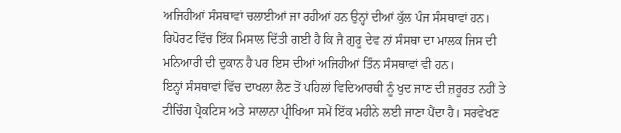ਅਜਿਹੀਆਂ ਸੰਸਥਾਵਾਂ ਚਲਾਈਆਂ ਜਾ ਰਹੀਆਂ ਹਨ ਉਨ੍ਹਾਂ ਦੀਆਂ ਕੁੱਲ ਪੰਜ ਸੰਸਥਾਵਾਂ ਹਨ। ਰਿਪੋਰਟ ਵਿੱਚ ਇੱਕ ਮਿਸਾਲ ਦਿੱਤੀ ਗਈ ਹੈ ਕਿ ਜੈ ਗੁਰੂ ਦੇਵ ਨਾਂ ਸੰਸਥਾ ਦਾ ਮਾਲਕ ਜਿਸ ਦੀ ਮਨਿਆਰੀ ਦੀ ਦੁਕਾਨ ਹੈ ਪਰ ਇਸ ਦੀਆਂ ਅਜਿਹੀਆਂ ਤਿੰਨ ਸੰਸਥਾਵਾਂ ਵੀ ਹਨ।
ਇਨ੍ਹਾਂ ਸੰਸਥਾਵਾਂ ਵਿੱਚ ਦਾਖਲਾ ਲੈਣ ਤੋਂ ਪਹਿਲਾਂ ਵਿਦਿਆਰਥੀ ਨੂੰ ਖੁਦ ਜਾਣ ਦੀ ਜ਼ਰੂਰਤ ਨਹੀਂ ਤੇ ਟੀਚਿੰਗ ਪ੍ਰੈਕਟਿਸ ਅਤੇ ਸਾਲਾਨਾ ਪ੍ਰੀਖਿਆ ਸਮੇਂ ਇੱਕ ਮਹੀਨੇ ਲਈ ਜਾਣਾ ਪੈਂਦਾ ਹੈ। ਸਰਵੇਖਣ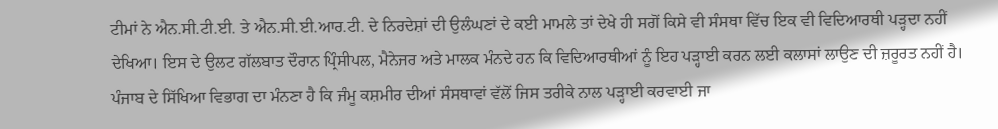ਟੀਮਾਂ ਨੇ ਐਨ.ਸੀ.ਟੀ.ਈ. ਤੇ ਐਨ.ਸੀ.ਈ.ਆਰ.ਟੀ. ਦੇ ਨਿਰਦੇਸ਼ਾਂ ਦੀ ਉਲੰਘਣਾਂ ਦੇ ਕਈ ਮਾਮਲੇ ਤਾਂ ਦੇਖੇ ਹੀ ਸਗੋਂ ਕਿਸੇ ਵੀ ਸੰਸਥਾ ਵਿੱਚ ਇਕ ਵੀ ਵਿਦਿਆਰਥੀ ਪੜ੍ਹਦਾ ਨਹੀਂ ਦੇਖਿਆ। ਇਸ ਦੇ ਉਲਟ ਗੱਲਬਾਤ ਦੌਰਾਨ ਪ੍ਰਿੰਸੀਪਲ, ਮੈਨੇਜਰ ਅਤੇ ਮਾਲਕ ਮੰਨਦੇ ਹਨ ਕਿ ਵਿਦਿਆਰਥੀਆਂ ਨੂੰ ਇਹ ਪੜ੍ਹਾਈ ਕਰਨ ਲਈ ਕਲਾਸਾਂ ਲਾਉਣ ਦੀ ਜ਼ਰੂਰਤ ਨਹੀਂ ਹੈ। ਪੰਜਾਬ ਦੇ ਸਿੱਖਿਆ ਵਿਭਾਗ ਦਾ ਮੰਨਣਾ ਹੈ ਕਿ ਜੰਮੂ ਕਸ਼ਮੀਰ ਦੀਆਂ ਸੰਸਥਾਵਾਂ ਵੱਲੋਂ ਜਿਸ ਤਰੀਕੇ ਨਾਲ ਪੜ੍ਹਾਈ ਕਰਵਾਈ ਜਾ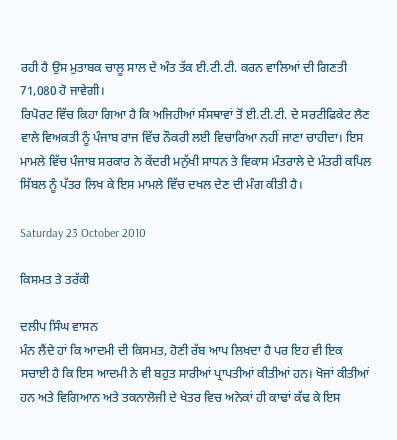ਰਹੀ ਹੈ ਉਸ ਮੁਤਾਬਕ ਚਾਲੂ ਸਾਲ ਦੇ ਅੰਤ ਤੱਕ ਈ.ਟੀ.ਟੀ. ਕਰਨ ਵਾਲਿਆਂ ਦੀ ਗਿਣਤੀ 71,080 ਹੋ ਜਾਵੇਗੀ।
ਰਿਪੋਰਟ ਵਿੱਚ ਕਿਹਾ ਗਿਆ ਹੈ ਕਿ ਅਜਿਹੀਆਂ ਸੰਸਥਾਵਾਂ ਤੋਂ ਈ.ਟੀ.ਟੀ. ਦੇ ਸਰਟੀਫਿਕੇਟ ਲੈਣ ਵਾਲੇ ਵਿਅਕਤੀ ਨੂੰ ਪੰਜਾਬ ਰਾਜ ਵਿੱਚ ਨੌਕਰੀ ਲਈ ਵਿਚਾਰਿਆ ਨਹੀਂ ਜਾਣਾ ਚਾਹੀਦਾ। ਇਸ ਮਾਮਲੇ ਵਿੱਚ ਪੰਜਾਬ ਸਰਕਾਰ ਨੇ ਕੇਂਦਰੀ ਮਨੁੱਖੀ ਸਾਧਨ ਤੇ ਵਿਕਾਸ ਮੰਤਰਾਲੇ ਦੇ ਮੰਤਰੀ ਕਪਿਲ ਸਿੱਬਲ ਨੂੰ ਪੱਤਰ ਲਿਖ ਕੇ ਇਸ ਮਾਮਲੇ ਵਿੱਚ ਦਖਲ ਦੇਣ ਦੀ ਮੰਗ ਕੀਤੀ ਹੈ।

Saturday 23 October 2010

ਕਿਸਮਤ ਤੇ ਤਰੱਕੀ

ਦਲੀਪ ਸਿੰਘ ਵਾਸਨ
ਮੰਨ ਲੈਂਦੇ ਹਾਂ ਕਿ ਆਦਮੀ ਦੀ ਕਿਸਮਤ, ਹੋਣੀ ਰੱਬ ਆਪ ਲਿਖਦਾ ਹੈ ਪਰ ਇਹ ਵੀ ਇਕ ਸਚਾਈ ਹੈ ਕਿ ਇਸ ਆਦਮੀ ਨੇ ਵੀ ਬਹੁਤ ਸਾਰੀਆਂ ਪ੍ਰਾਪਤੀਆਂ ਕੀਤੀਆਂ ਹਨ। ਖੋਜਾਂ ਕੀਤੀਆਂ ਹਨ ਅਤੇ ਵਿਗਿਆਨ ਅਤੇ ਤਕਨਾਲੋਜੀ ਦੇ ਖੇਤਰ ਵਿਚ ਅਨੇਕਾਂ ਹੀ ਕਾਢਾਂ ਕੱਢ ਕੇ ਇਸ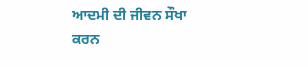ਆਦਮੀ ਦੀ ਜੀਵਨ ਸੌਖਾ ਕਰਨ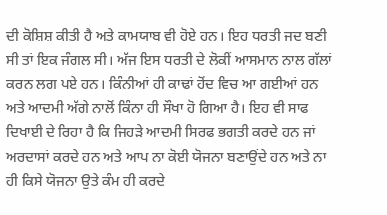ਦੀ ਕੋਸ਼ਿਸ਼ ਕੀਤੀ ਹੈ ਅਤੇ ਕਾਮਯਾਬ ਵੀ ਹੋਏ ਹਨ। ਇਹ ਧਰਤੀ ਜਦ ਬਣੀ ਸੀ ਤਾਂ ਇਕ ਜੰਗਲ ਸੀ। ਅੱਜ ਇਸ ਧਰਤੀ ਦੇ ਲੋਕੀਂ ਆਸਮਾਨ ਨਾਲ ਗੱਲਾਂ ਕਰਨ ਲਗ ਪਏ ਹਨ। ਕਿੰਨੀਆਂ ਹੀ ਕਾਢਾਂ ਹੋਂਦ ਵਿਚ ਆ ਗਈਆਂ ਹਨ ਅਤੇ ਆਦਮੀ ਅੱਗੇ ਨਾਲੋਂ ਕਿੰਨਾ ਹੀ ਸੌਖਾ ਹੋ ਗਿਆ ਹੈ। ਇਹ ਵੀ ਸਾਫ ਦਿਖਾਈ ਦੇ ਰਿਹਾ ਹੈ ਕਿ ਜਿਹੜੇ ਆਦਮੀ ਸਿਰਫ ਭਗਤੀ ਕਰਦੇ ਹਨ ਜਾਂ ਅਰਦਾਸਾਂ ਕਰਦੇ ਹਨ ਅਤੇ ਆਪ ਨਾ ਕੋਈ ਯੋਜਨਾ ਬਣਾਉਂਦੇ ਹਨ ਅਤੇ ਨਾ ਹੀ ਕਿਸੇ ਯੋਜਨਾ ਉਤੇ ਕੰਮ ਹੀ ਕਰਦੇ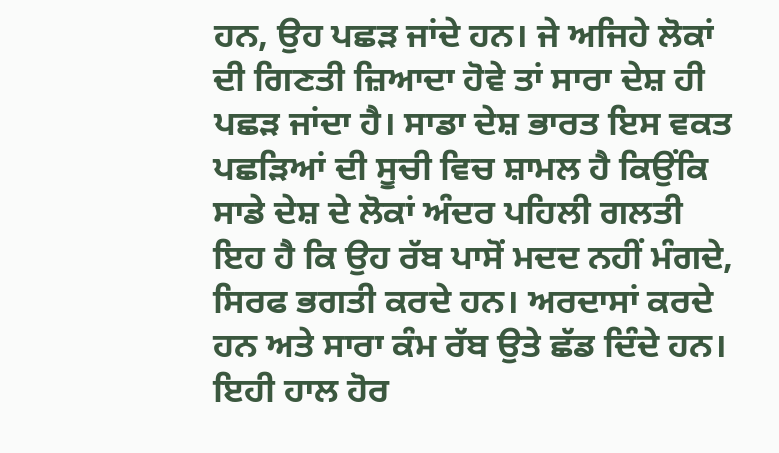ਹਨ, ਉਹ ਪਛੜ ਜਾਂਦੇ ਹਨ। ਜੇ ਅਜਿਹੇ ਲੋਕਾਂ ਦੀ ਗਿਣਤੀ ਜ਼ਿਆਦਾ ਹੋਵੇ ਤਾਂ ਸਾਰਾ ਦੇਸ਼ ਹੀ ਪਛੜ ਜਾਂਦਾ ਹੈ। ਸਾਡਾ ਦੇਸ਼ ਭਾਰਤ ਇਸ ਵਕਤ ਪਛੜਿਆਂ ਦੀ ਸੂਚੀ ਵਿਚ ਸ਼ਾਮਲ ਹੈ ਕਿਉਂਕਿ ਸਾਡੇ ਦੇਸ਼ ਦੇ ਲੋਕਾਂ ਅੰਦਰ ਪਹਿਲੀ ਗਲਤੀ ਇਹ ਹੈ ਕਿ ਉਹ ਰੱਬ ਪਾਸੋਂ ਮਦਦ ਨਹੀਂ ਮੰਗਦੇ, ਸਿਰਫ ਭਗਤੀ ਕਰਦੇ ਹਨ। ਅਰਦਾਸਾਂ ਕਰਦੇ ਹਨ ਅਤੇ ਸਾਰਾ ਕੰਮ ਰੱਬ ਉਤੇ ਛੱਡ ਦਿੰਦੇ ਹਨ। ਇਹੀ ਹਾਲ ਹੋਰ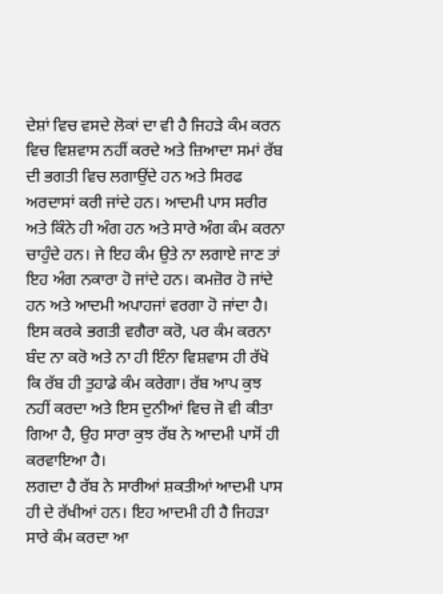ਦੇਸ਼ਾਂ ਵਿਚ ਵਸਦੇ ਲੋਕਾਂ ਦਾ ਵੀ ਹੈ ਜਿਹੜੇ ਕੰਮ ਕਰਨ ਵਿਚ ਵਿਸ਼ਵਾਸ ਨਹੀਂ ਕਰਦੇ ਅਤੇ ਜ਼ਿਆਦਾ ਸਮਾਂ ਰੱਬ ਦੀ ਭਗਤੀ ਵਿਚ ਲਗਾਉਂਦੇ ਹਨ ਅਤੇ ਸਿਰਫ ਅਰਦਾਸਾਂ ਕਰੀ ਜਾਂਦੇ ਹਨ। ਆਦਮੀ ਪਾਸ ਸਰੀਰ ਅਤੇ ਕਿੰਨੇ ਹੀ ਅੰਗ ਹਨ ਅਤੇ ਸਾਰੇ ਅੰਗ ਕੰਮ ਕਰਨਾ ਚਾਹੁੰਦੇ ਹਨ। ਜੇ ਇਹ ਕੰਮ ਉਤੇ ਨਾ ਲਗਾਏ ਜਾਣ ਤਾਂ ਇਹ ਅੰਗ ਨਕਾਰਾ ਹੋ ਜਾਂਦੇ ਹਨ। ਕਮਜ਼ੋਰ ਹੋ ਜਾਂਦੇ ਹਨ ਅਤੇ ਆਦਮੀ ਅਪਾਹਜਾਂ ਵਰਗਾ ਹੋ ਜਾਂਦਾ ਹੈ। ਇਸ ਕਰਕੇ ਭਗਤੀ ਵਗੈਰਾ ਕਰੋ, ਪਰ ਕੰਮ ਕਰਨਾ ਬੰਦ ਨਾ ਕਰੋ ਅਤੇ ਨਾ ਹੀ ਇੰਨਾ ਵਿਸ਼ਵਾਸ ਹੀ ਰੱਖੋ ਕਿ ਰੱਬ ਹੀ ਤੁਹਾਡੇ ਕੰਮ ਕਰੇਗਾ। ਰੱਬ ਆਪ ਕੁਝ ਨਹੀਂ ਕਰਦਾ ਅਤੇ ਇਸ ਦੁਨੀਆਂ ਵਿਚ ਜੋ ਵੀ ਕੀਤਾ ਗਿਆ ਹੈ, ਉਹ ਸਾਰਾ ਕੁਝ ਰੱਬ ਨੇ ਆਦਮੀ ਪਾਸੋਂ ਹੀ ਕਰਵਾਇਆ ਹੈ।
ਲਗਦਾ ਹੈ ਰੱਬ ਨੇ ਸਾਰੀਆਂ ਸ਼ਕਤੀਆਂ ਆਦਮੀ ਪਾਸ ਹੀ ਦੇ ਰੱਖੀਆਂ ਹਨ। ਇਹ ਆਦਮੀ ਹੀ ਹੈ ਜਿਹੜਾ ਸਾਰੇ ਕੰਮ ਕਰਦਾ ਆ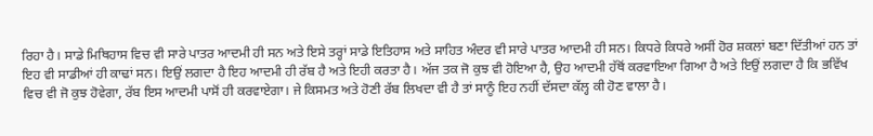ਰਿਹਾ ਹੈ। ਸਾਡੇ ਮਿਥਿਹਾਸ ਵਿਚ ਵੀ ਸਾਰੇ ਪਾਤਰ ਆਦਮੀ ਹੀ ਸਨ ਅਤੇ ਇਸੇ ਤਰ੍ਹਾਂ ਸਾਡੇ ਇਤਿਹਾਸ ਅਤੇ ਸਾਹਿਤ ਅੰਦਰ ਵੀ ਸਾਰੇ ਪਾਤਰ ਆਦਮੀ ਹੀ ਸਨ। ਕਿਧਰੇ ਕਿਧਰੇ ਅਸੀਂ ਹੋਰ ਸ਼ਕਲਾਂ ਬਣਾ ਦਿੱਤੀਆਂ ਹਨ ਤਾਂ ਇਹ ਵੀ ਸਾਡੀਆਂ ਹੀ ਕਾਢਾਂ ਸਨ। ਇਉਂ ਲਗਦਾ ਹੈ ਇਹ ਆਦਮੀ ਹੀ ਰੱਬ ਹੈ ਅਤੇ ਇਹੀ ਕਰਤਾ ਹੈ। ਅੱਜ ਤਕ ਜੋ ਕੁਝ ਵੀ ਹੋਇਆ ਹੈ, ਉਹ ਆਦਮੀ ਹੱਥੋਂ ਕਰਵਾਇਆ ਗਿਆ ਹੈ ਅਤੇ ਇਉਂ ਲਗਦਾ ਹੈ ਕਿ ਭਵਿੱਖ ਵਿਚ ਵੀ ਜੋ ਕੁਝ ਹੋਵੇਗਾ, ਰੱਬ ਇਸ ਆਦਮੀ ਪਾਸੋਂ ਹੀ ਕਰਵਾਏਗਾ। ਜੇ ਕਿਸਮਤ ਅਤੇ ਹੋਣੀ ਰੱਬ ਲਿਖਦਾ ਵੀ ਹੈ ਤਾਂ ਸਾਨੂੰ ਇਹ ਨਹੀਂ ਦੱਸਦਾ ਕੱਲ੍ਹ ਕੀ ਹੋਣ ਵਾਲਾ ਹੈ।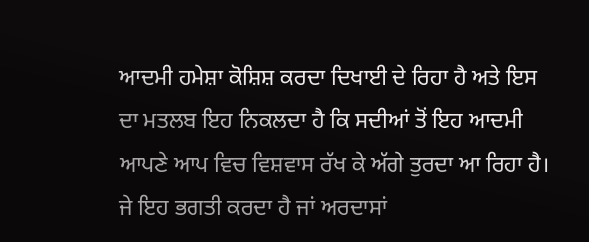ਆਦਮੀ ਹਮੇਸ਼ਾ ਕੋਸ਼ਿਸ਼ ਕਰਦਾ ਦਿਖਾਈ ਦੇ ਰਿਹਾ ਹੈ ਅਤੇ ਇਸ ਦਾ ਮਤਲਬ ਇਹ ਨਿਕਲਦਾ ਹੈ ਕਿ ਸਦੀਆਂ ਤੋਂ ਇਹ ਆਦਮੀ ਆਪਣੇ ਆਪ ਵਿਚ ਵਿਸ਼ਵਾਸ ਰੱਖ ਕੇ ਅੱਗੇ ਤੁਰਦਾ ਆ ਰਿਹਾ ਹੈ। ਜੇ ਇਹ ਭਗਤੀ ਕਰਦਾ ਹੈ ਜਾਂ ਅਰਦਾਸਾਂ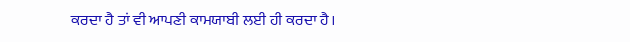ਕਰਦਾ ਹੈ ਤਾਂ ਵੀ ਆਪਣੀ ਕਾਮਯਾਬੀ ਲਈ ਹੀ ਕਰਦਾ ਹੈ।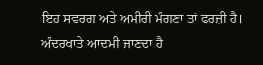ਇਹ ਸਵਰਗ ਅਤੇ ਅਮੀਰੀ ਮੰਗਣਾ ਤਾਂ ਫਰਜ਼ੀ ਹੈ। ਅੰਦਰਖਾਤੇ ਆਦਮੀ ਜਾਣਦਾ ਹੈ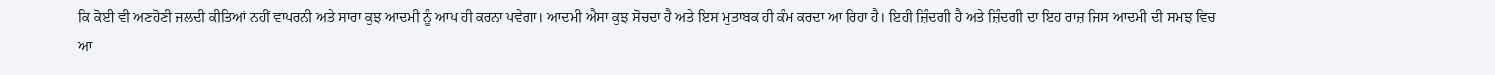ਕਿ ਕੋਈ ਵੀ ਅਣਹੋਣੀ ਜਲਦੀ ਕੀਤਿਆਂ ਨਹੀਂ ਵਾਪਰਨੀ ਅਤੇ ਸਾਰਾ ਕੁਝ ਆਦਮੀ ਨੂੰ ਆਪ ਹੀ ਕਰਨਾ ਪਵੇਗਾ। ਆਦਮੀ ਐਸਾ ਕੁਝ ਸੋਚਦਾ ਹੈ ਅਤੇ ਇਸ ਮੁਤਾਬਕ ਹੀ ਕੰਮ ਕਰਦਾ ਆ ਰਿਹਾ ਹੈ। ਇਹੀ ਜ਼ਿੰਦਗੀ ਹੈ ਅਤੇ ਜ਼ਿੰਦਗੀ ਦਾ ਇਹ ਰਾਜ਼ ਜਿਸ ਆਦਮੀ ਦੀ ਸਮਝ ਵਿਚ ਆ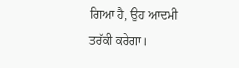ਗਿਆ ਹੈ, ਉਹ ਆਦਮੀ ਤਰੱਕੀ ਕਰੇਗਾ।